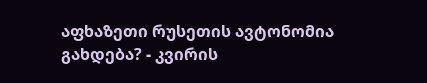აფხაზეთი რუსეთის ავტონომია გახდება? - კვირის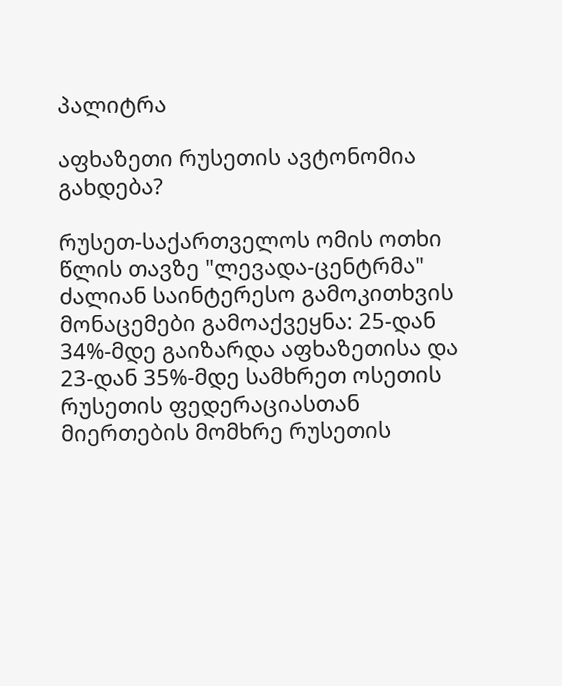პალიტრა

აფხაზეთი რუსეთის ავტონომია გახდება?

რუსეთ-საქართველოს ომის ოთხი წლის თავზე "ლევადა-ცენტრმა" ძალიან საინტერესო გამოკითხვის მონაცემები გამოაქვეყნა: 25-დან 34%-მდე გაიზარდა აფხაზეთისა და 23-დან 35%-მდე სამხრეთ ოსეთის რუსეთის ფედერაციასთან მიერთების მომხრე რუსეთის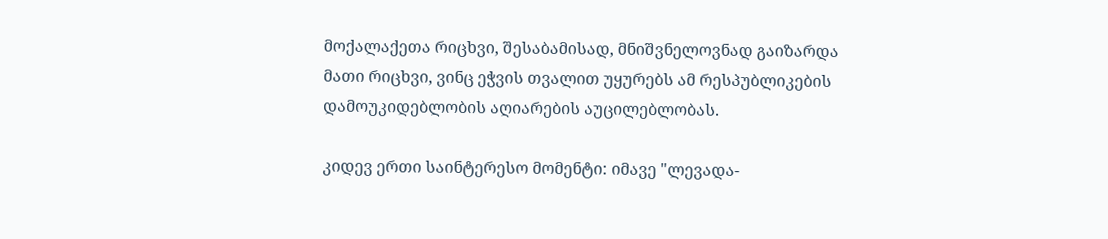მოქალაქეთა რიცხვი, შესაბამისად, მნიშვნელოვნად გაიზარდა მათი რიცხვი, ვინც ეჭვის თვალით უყურებს ამ რესპუბლიკების დამოუკიდებლობის აღიარების აუცილებლობას.

კიდევ ერთი საინტერესო მომენტი: იმავე "ლევადა-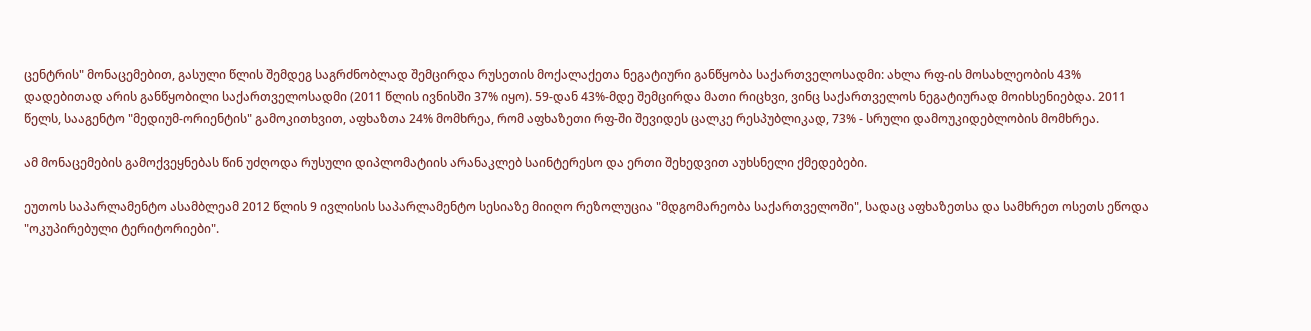ცენტრის" მონაცემებით, გასული წლის შემდეგ საგრძნობლად შემცირდა რუსეთის მოქალაქეთა ნეგატიური განწყობა საქართველოსადმი: ახლა რფ-ის მოსახლეობის 43% დადებითად არის განწყობილი საქართველოსადმი (2011 წლის ივნისში 37% იყო). 59-დან 43%-მდე შემცირდა მათი რიცხვი, ვინც საქართველოს ნეგატიურად მოიხსენიებდა. 2011 წელს, სააგენტო "მედიუმ-ორიენტის" გამოკითხვით, აფხაზთა 24% მომხრეა, რომ აფხაზეთი რფ-ში შევიდეს ცალკე რესპუბლიკად, 73% - სრული დამოუკიდებლობის მომხრეა.

ამ მონაცემების გამოქვეყნებას წინ უძღოდა რუსული დიპლომატიის არანაკლებ საინტერესო და ერთი შეხედვით აუხსნელი ქმედებები.

ეუთოს საპარლამენტო ასამბლეამ 2012 წლის 9 ივლისის საპარლამენტო სესიაზე მიიღო რეზოლუცია "მდგომარეობა საქართველოში", სადაც აფხაზეთსა და სამხრეთ ოსეთს ეწოდა "ოკუპირებული ტერიტორიები".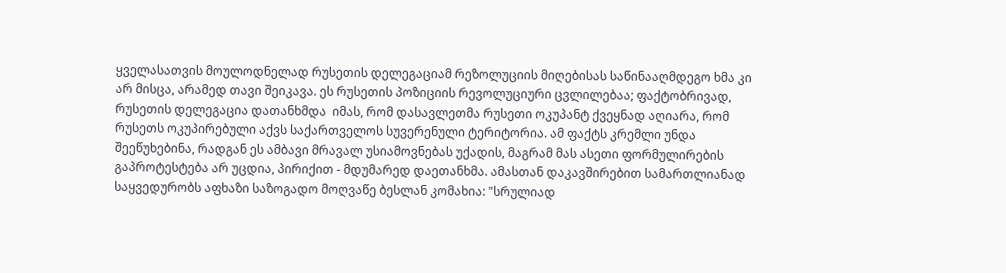ყველასათვის მოულოდნელად რუსეთის დელეგაციამ რეზოლუციის მიღებისას საწინააღმდეგო ხმა კი არ მისცა, არამედ თავი შეიკავა. ეს რუსეთის პოზიციის რევოლუციური ცვლილებაა; ფაქტობრივად, რუსეთის დელეგაცია დათანხმდა  იმას, რომ დასავლეთმა რუსეთი ოკუპანტ ქვეყნად აღიარა, რომ რუსეთს ოკუპირებული აქვს საქართველოს სუვერენული ტერიტორია. ამ ფაქტს კრემლი უნდა შეეწუხებინა, რადგან ეს ამბავი მრავალ უსიამოვნებას უქადის, მაგრამ მას ასეთი ფორმულირების გაპროტესტება არ უცდია, პირიქით - მდუმარედ დაეთანხმა. ამასთან დაკავშირებით სამართლიანად საყვედურობს აფხაზი საზოგადო მოღვაწე ბესლან კომახია: "სრულიად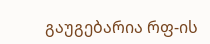გაუგებარია რფ-ის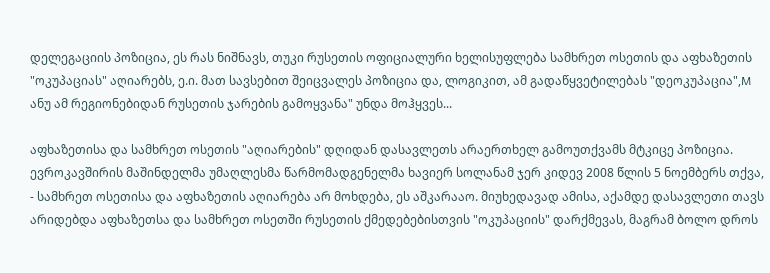დელეგაციის პოზიცია, ეს რას ნიშნავს, თუკი რუსეთის ოფიციალური ხელისუფლება სამხრეთ ოსეთის და აფხაზეთის "ოკუპაციას" აღიარებს, ე.ი. მათ სავსებით შეიცვალეს პოზიცია და, ლოგიკით, ამ გადაწყვეტილებას "დეოკუპაცია",M ანუ ამ რეგიონებიდან რუსეთის ჯარების გამოყვანა" უნდა მოჰყვეს...

აფხაზეთისა და სამხრეთ ოსეთის "აღიარების" დღიდან დასავლეთს არაერთხელ გამოუთქვამს მტკიცე პოზიცია. ევროკავშირის მაშინდელმა უმაღლესმა წარმომადგენელმა ხავიერ სოლანამ ჯერ კიდევ 2008 წლის 5 ნოემბერს თქვა, - სამხრეთ ოსეთისა და აფხაზეთის აღიარება არ მოხდება, ეს აშკარააო. მიუხედავად ამისა, აქამდე დასავლეთი თავს არიდებდა აფხაზეთსა და სამხრეთ ოსეთში რუსეთის ქმედებებისთვის "ოკუპაციის" დარქმევას, მაგრამ ბოლო დროს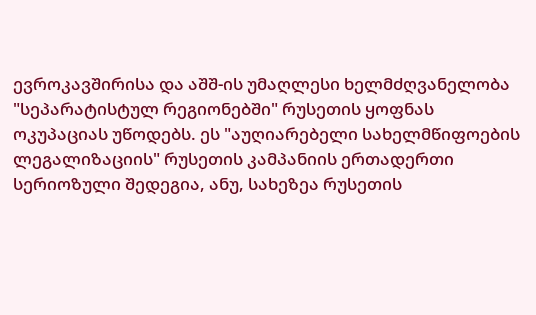ევროკავშირისა და აშშ-ის უმაღლესი ხელმძღვანელობა "სეპარატისტულ რეგიონებში" რუსეთის ყოფნას ოკუპაციას უწოდებს. ეს "აუღიარებელი სახელმწიფოების ლეგალიზაციის" რუსეთის კამპანიის ერთადერთი სერიოზული შედეგია, ანუ, სახეზეა რუსეთის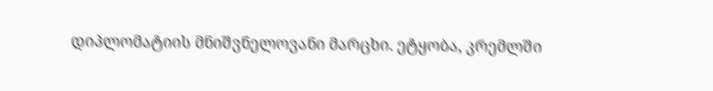დიპლომატიის მნიშვნელოვანი მარცხი. ეტყობა, კრემლში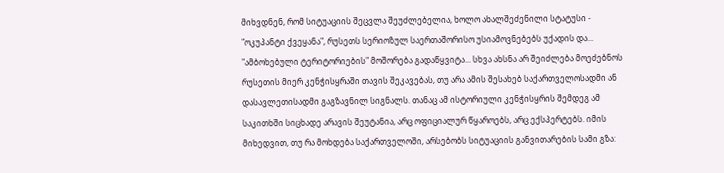მიხვდნენ, რომ სიტუაციის შეცვლა შეუძლებელია, ხოლო ახალშეძენილი სტატუსი - "ოკუპანტი ქვეყანა", რუსეთს სერიოზულ საერთაშორისო უსიამოვნებებს უქადის და... "ამბოხებული ტერიტორიების" მოშორება გადაწყვიტა... სხვა ახსნა არ შეიძლება მოეძებნოს რუსეთის მიერ კენჭისყრაში თავის შეკავებას, თუ არა ამის შესახებ საქართველოსადმი ან დასავლეთისადმი გაგზავნილ სიგნალს. თანაც ამ ისტორიული კენჭისყრის შემდეგ ამ საკითხში სიცხადე არავის შეუტანია, არც ოფიციალურ წყაროებს, არც ექსპერტებს. იმის მიხედვით, თუ რა მოხდება საქართველოში, არსებობს სიტუაციის განვითარების სამი გზა: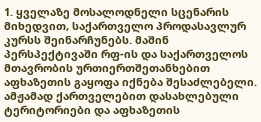1. ყველაზე მოსალოდნელი სცენარის მიხედვით, საქართველო პროდასავლურ კურსს შეინარჩუნებს. მაშინ პერსპექტივაში რფ-ის და საქართველოს მთავრობის ურთიერთშეთანხებით აფხაზეთის გაყოფა იქნება შესაძლებელი. ამჟამად ქართველებით დასახლებული ტერიტორიები და აფხაზეთის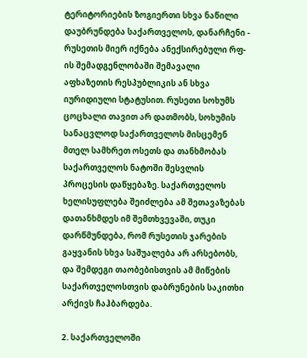ტერიტორიების ზოგიერთი სხვა ნაწილი დაუბრუნდება საქართველოს, დანარჩენი - რუსეთის მიერ იქნება ანექსირებული რფ-ის შემადგენლობაში შემავალი აფხაზეთის რესპუბლიკის ან სხვა იურიდიული სტატუსით. რუსეთი სოხუმს ცოცხალი თავით არ დათმობს, სოხუმის სანაცვლოდ საქართველოს მისცემენ მთელ სამხრეთ ოსეთს და თანხმობას საქართველოს ნატოში შესვლის პროცესის დაწყებაზე. საქართველოს ხელისუფლება შეიძლება ამ შეთავაზებას დათანხმდეს იმ შემთხვევაში, თუკი დარწმუნდება, რომ რუსეთის ჯარების გაყვანის სხვა საშუალება არ არსებობს, და შემდეგი თაობებისთვის ამ მიწების საქართველოსთვის დაბრუნების საკითხი არქივს ჩაჰბარდება.

2. საქართველოში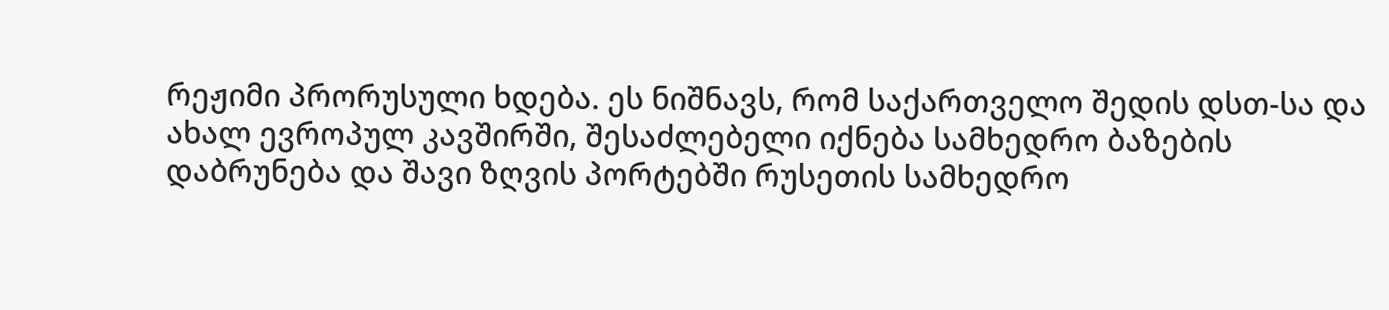რეჟიმი პრორუსული ხდება. ეს ნიშნავს, რომ საქართველო შედის დსთ-სა და ახალ ევროპულ კავშირში, შესაძლებელი იქნება სამხედრო ბაზების დაბრუნება და შავი ზღვის პორტებში რუსეთის სამხედრო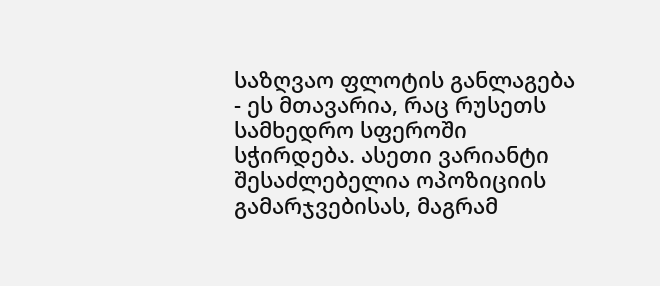საზღვაო ფლოტის განლაგება - ეს მთავარია, რაც რუსეთს სამხედრო სფეროში სჭირდება. ასეთი ვარიანტი შესაძლებელია ოპოზიციის გამარჯვებისას, მაგრამ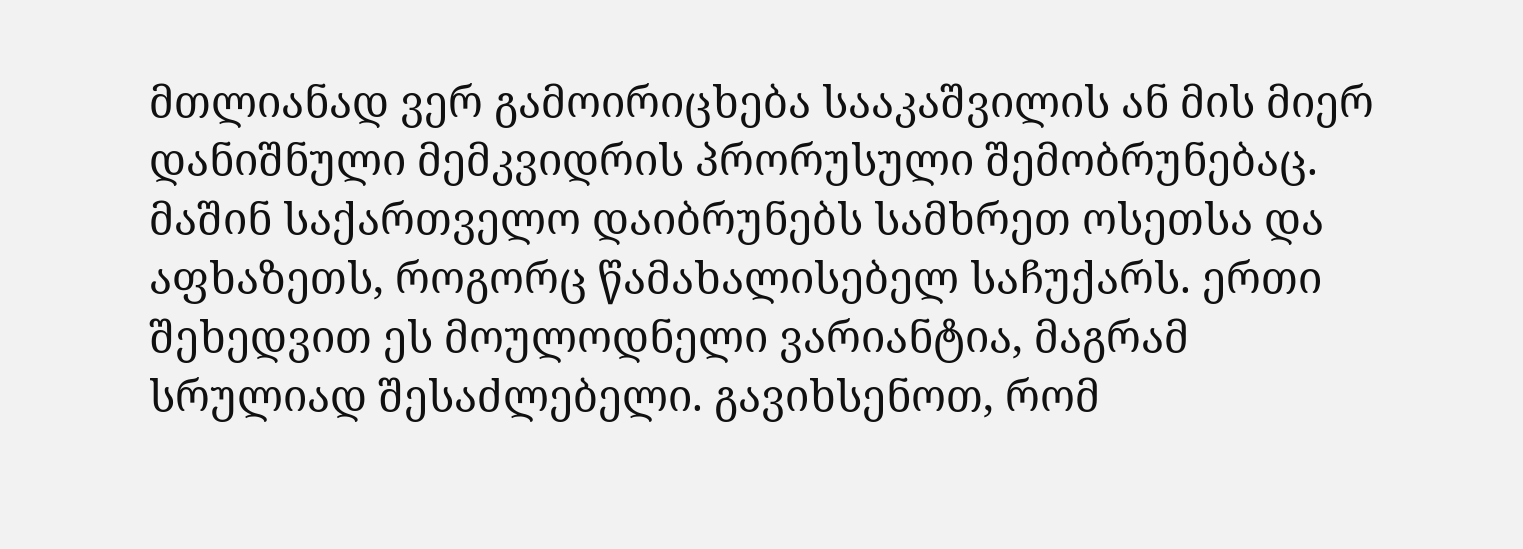მთლიანად ვერ გამოირიცხება სააკაშვილის ან მის მიერ დანიშნული მემკვიდრის პრორუსული შემობრუნებაც. მაშინ საქართველო დაიბრუნებს სამხრეთ ოსეთსა და აფხაზეთს, როგორც წამახალისებელ საჩუქარს. ერთი შეხედვით ეს მოულოდნელი ვარიანტია, მაგრამ სრულიად შესაძლებელი. გავიხსენოთ, რომ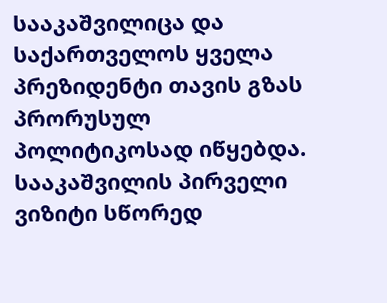სააკაშვილიცა და საქართველოს ყველა პრეზიდენტი თავის გზას პრორუსულ პოლიტიკოსად იწყებდა. სააკაშვილის პირველი ვიზიტი სწორედ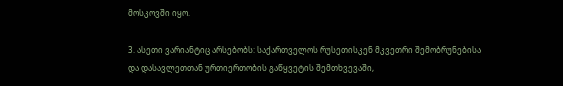მოსკოვში იყო.

3. ასეთი ვარიანტიც არსებობს: საქართველოს რუსეთისკენ მკვეთრი შემობრუნებისა და დასავლეთთან ურთიერთობის გაწყვეტის შემთხვევაში,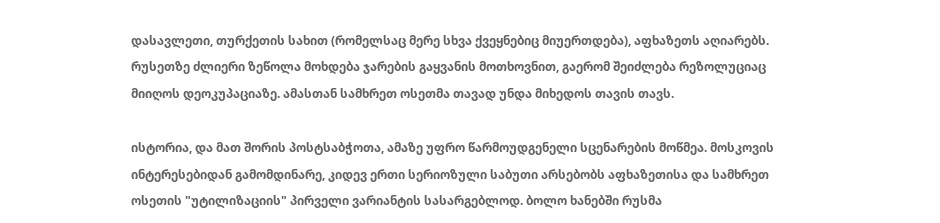დასავლეთი, თურქეთის სახით (რომელსაც მერე სხვა ქვეყნებიც მიუერთდება), აფხაზეთს აღიარებს. რუსეთზე ძლიერი ზეწოლა მოხდება ჯარების გაყვანის მოთხოვნით, გაერომ შეიძლება რეზოლუციაც მიიღოს დეოკუპაციაზე. ამასთან სამხრეთ ოსეთმა თავად უნდა მიხედოს თავის თავს.

ისტორია, და მათ შორის პოსტსაბჭოთა, ამაზე უფრო წარმოუდგენელი სცენარების მოწმეა. მოსკოვის ინტერესებიდან გამომდინარე, კიდევ ერთი სერიოზული საბუთი არსებობს აფხაზეთისა და სამხრეთ ოსეთის "უტილიზაციის" პირველი ვარიანტის სასარგებლოდ. ბოლო ხანებში რუსმა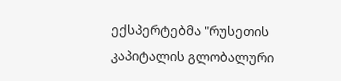ექსპერტებმა "რუსეთის კაპიტალის გლობალური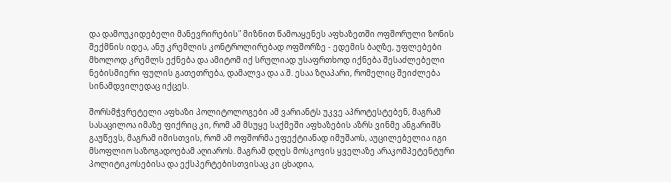და დამოუკიდებელი მანევრირების" მიზნით წამოაყენეს აფხაზეთში ოფშორული ზონის შექმნის იდეა, ანუ კრემლის კონტროლირებად ოფშორზე - ედემის ბაღზე, უფლებები მხოლოდ კრემლს ექნება და ამიტომ იქ სრულიად უსაფრთხოდ იქნება შესაძლებელი ნებისმიერი ფულის გათეთრება, დამალვა და ა.შ. ესაა ზღაპარი, რომელიც შეიძლება სინამდვილედაც იქცეს.

შორსმჭვრეტელი აფხაზი პოლიტოლოგები ამ ვარიანტს უკვე აპროტესტებენ, მაგრამ სასაცილოა იმაზე ფიქრიც კი, რომ ამ მსუყე საქმეში აფხაზების აზრს ვინმე ანგარიშს გაუწევს, მაგრამ იმისთვის, რომ ამ ოფშორმა ეფექტიანად იმუშაოს, აუცილებელია იგი მსოფლიო საზოგადოებამ აღიაროს. მაგრამ დღეს მოსკოვის ყველაზე არაკომპეტენტური პოლიტიკოსებისა და ექსპერტებისთვისაც კი ცხადია,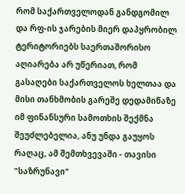რომ საქართველოდან განდგომილ და რფ-ის ჯარების მიერ დაპყრობილ ტერიტორიებს საერთაშორისო აღიარება არ უწერიათ, რომ გასაღები საქართველოს ხელთაა და მისი თანხმობის გარეშე დედამიწაზე იმ ფინანსური სამოთხის შექმნა შეუძლებელია, ანუ უნდა გაუყოს რაღაც, ამ შემთხვევაში - თავისი "საზრუნავი"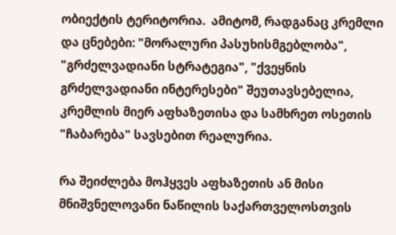ობიექტის ტერიტორია.  ამიტომ, რადგანაც კრემლი და ცნებები: "მორალური პასუხისმგებლობა", "გრძელვადიანი სტრატეგია", "ქვეყნის გრძელვადიანი ინტერესები" შეუთავსებელია, კრემლის მიერ აფხაზეთისა და სამხრეთ ოსეთის "ჩაბარება" სავსებით რეალურია.

რა შეიძლება მოჰყვეს აფხაზეთის ან მისი მნიშვნელოვანი ნაწილის საქართველოსთვის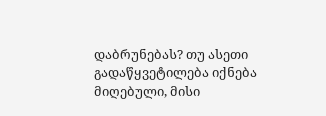დაბრუნებას? თუ ასეთი გადაწყვეტილება იქნება მიღებული, მისი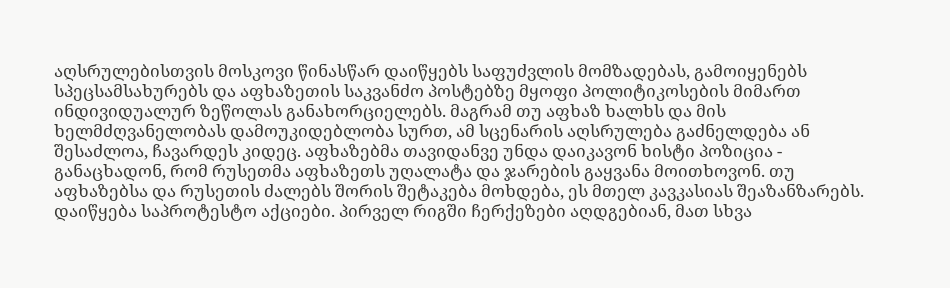აღსრულებისთვის მოსკოვი წინასწარ დაიწყებს საფუძვლის მომზადებას, გამოიყენებს სპეცსამსახურებს და აფხაზეთის საკვანძო პოსტებზე მყოფი პოლიტიკოსების მიმართ ინდივიდუალურ ზეწოლას განახორციელებს. მაგრამ თუ აფხაზ ხალხს და მის ხელმძღვანელობას დამოუკიდებლობა სურთ, ამ სცენარის აღსრულება გაძნელდება ან შესაძლოა, ჩავარდეს კიდეც. აფხაზებმა თავიდანვე უნდა დაიკავონ ხისტი პოზიცია - განაცხადონ, რომ რუსეთმა აფხაზეთს უღალატა და ჯარების გაყვანა მოითხოვონ. თუ აფხაზებსა და რუსეთის ძალებს შორის შეტაკება მოხდება, ეს მთელ კავკასიას შეაზანზარებს. დაიწყება საპროტესტო აქციები. პირველ რიგში ჩერქეზები აღდგებიან, მათ სხვა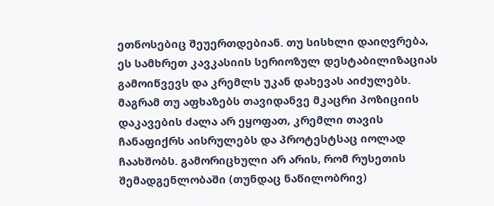ეთნოსებიც შეუერთდებიან. თუ სისხლი დაიღვრება, ეს სამხრეთ კავკასიის სერიოზულ დესტაბილიზაციას გამოიწვევს და კრემლს უკან დახევას აიძულებს. მაგრამ თუ აფხაზებს თავიდანვე მკაცრი პოზიციის დაკავების ძალა არ ეყოფათ, კრემლი თავის ჩანაფიქრს აისრულებს და პროტესტსაც იოლად ჩაახშობს. გამორიცხული არ არის, რომ რუსეთის შემადგენლობაში (თუნდაც ნაწილობრივ)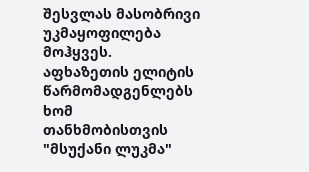შესვლას მასობრივი უკმაყოფილება მოჰყვეს. აფხაზეთის ელიტის წარმომადგენლებს ხომ თანხმობისთვის "მსუქანი ლუკმა"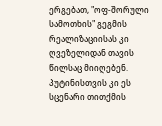ერგებათ, "ოფ-შორული სამოთხის" გეგმის რეალიზაციისას კი ღვეზელიდან თავის წილსაც მიიღებენ. პუტინისთვის კი ეს სცენარი თითქმის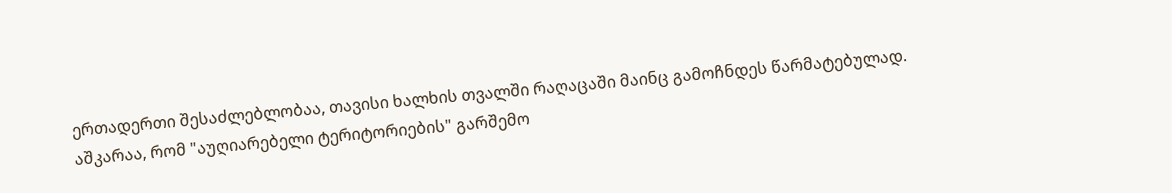ერთადერთი შესაძლებლობაა, თავისი ხალხის თვალში რაღაცაში მაინც გამოჩნდეს წარმატებულად. აშკარაა, რომ "აუღიარებელი ტერიტორიების" გარშემო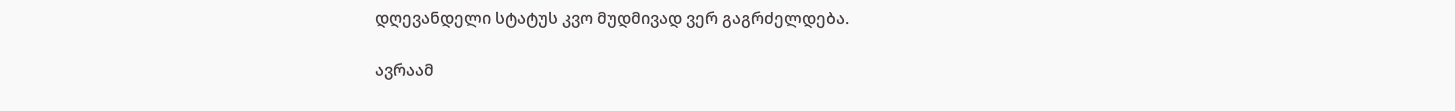დღევანდელი სტატუს კვო მუდმივად ვერ გაგრძელდება.

ავრაამ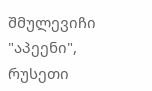შმულევიჩი "აპეენი", რუსეთი